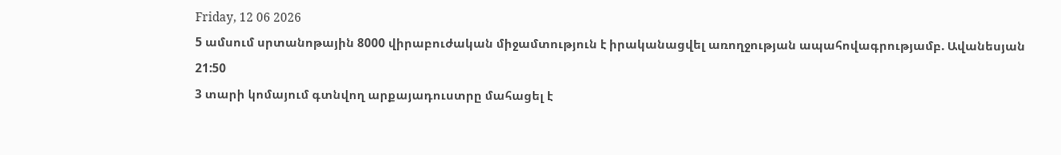Friday, 12 06 2026
5 ամսում սրտանոթային 8000 վիրաբուժական միջամտություն է իրականացվել առողջության ապահովագրությամբ. Ավանեսյան
21:50
3 տարի կոմայում գտնվող արքայադուստրը մահացել է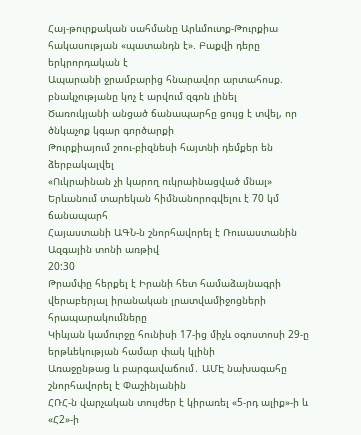Հայ-թուրքական սահմանը Արևմուտք-Թուրքիա հակասության «պատանդն է». Բաքվի դերը երկրորդական է
Ապարանի ջրամբարից հնարավոր արտահոսք. բնակչությանը կոչ է արվում զգոն լինել
Ծառուկյանի անցած ճանապարհը ցույց է տվել, որ ծնկաչոք կգար գործարքի
Թուրքիայում շոու-բիզնեսի հայտնի դեմքեր են ձերբակալվել
«Ուկրաինան չի կարող ուկրաինացված մնալ»
Երևանում տարեկան հիմնանորոգվելու է 70 կմ ճանապարհ
Հայաստանի ԱԳՆ-ն շնորհավորել է Ռուսաստանին Ազգային տոնի առթիվ
20:30
Թրամփը հերքել է Իրանի հետ համաձայնագրի վերաբերյալ իրանական լրատվամիջոցների հրապարակումները
Կիևյան կամուրջը հունիսի 17-ից միչև օգոստոսի 29-ը երթևեկության համար փակ կլինի
Առաջընթաց և բարգավաճում․ ԱՄԷ նախագահը շնորհավորել է Փաշինյանին
ՀՌՀ-ն վարչական տույժեր է կիրառել «5-րդ ալիք»-ի և «Հ2»-ի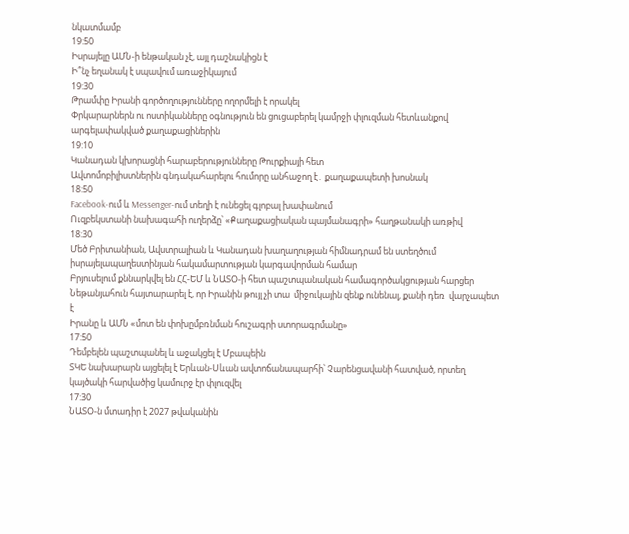նկատմամբ
19:50
Իսրայելը ԱՄՆ-ի ենթական չէ, այլ դաշնակիցն է
Ի՞նչ եղանակ է սպավում առաջիկայում
19:30
Թրամփը Իրանի գործողությունները ողորմելի է որակել
Փրկարարներն ու ոստիկանները օգնություն են ցուցաբերել կամրջի փլուզման հետևանքով արգելափակված քաղաքացիներին
19:10
Կանադան կխորացնի հարաբերությունները Թուրքիայի հետ
Ավտոմոբիլիստներին գնդակահարելու հումորը անհաջող է․ քաղաքապետի խոսնակ
18:50
Facebook-ում և Messenger-ում տեղի է ունեցել գլոբալ խափանում
Ուզբեկստանի նախագահի ուղերձը՝ «Քաղաքացիական պայմանագրի» հաղթանակի առթիվ
18:30
Մեծ Բրիտանիան, Ավստրալիան և Կանադան խաղաղության հիմնադրամ են ստեղծում իսրայելապաղեստինյան հակամարտության կարգավորման համար
Բրյուսելում քննարկվել են ՀՀ-ԵՄ և ՆԱՏՕ-ի հետ պաշտպանական համագործակցության հարցեր
Նեթանյահուն հայտարարել է, որ Իրանին թույլ չի տա  միջուկային զենք ունենալ, քանի դեռ  վարչապետ է
Իրանը և ԱՄՆ «մոտ են փոխըմբռնման հուշագրի ստորագրմանը»
17:50
Դեմբելեն պաշտպանել և աջակցել է Մբապեին
ՏԿԵ նախարարն այցելել է Երևան-Սևան ավտոճանապարհի՝ Չարենցավանի հատված, որտեղ կայծակի հարվածից կամուրջ էր փլուզվել
17:30
ՆԱՏՕ-ն մտադիր է 2027 թվականին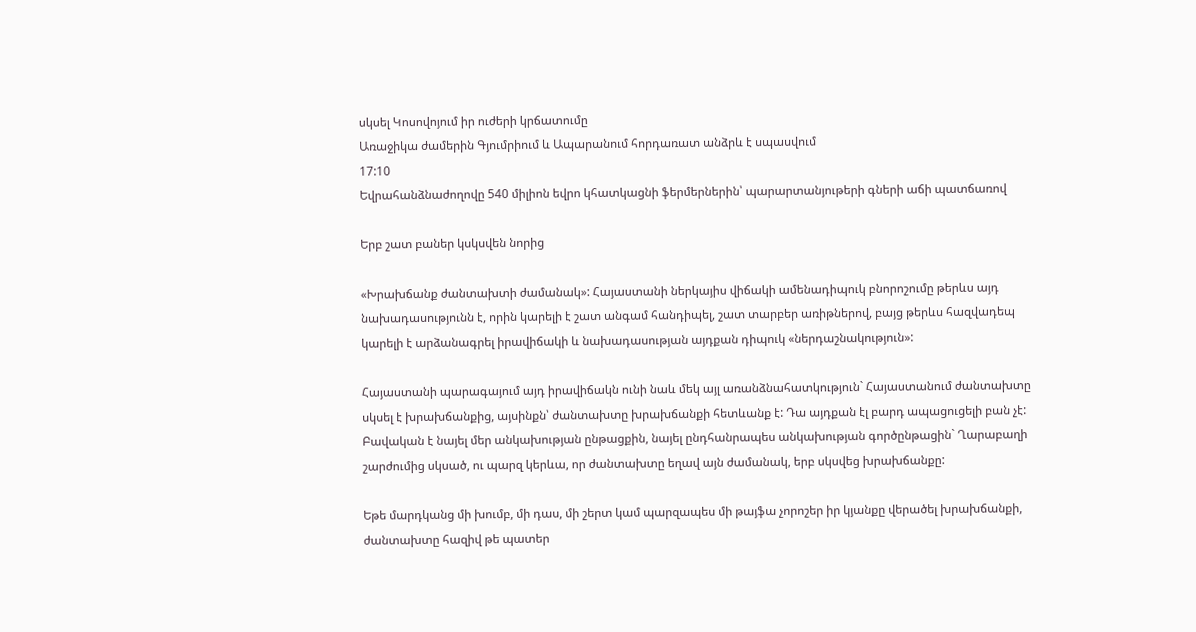սկսել Կոսովոյում իր ուժերի կրճատումը
Առաջիկա ժամերին Գյումրիում և Ապարանում հորդառատ անձրև է սպասվում
17:10
Եվրահանձնաժողովը 540 միլիոն եվրո կհատկացնի ֆերմերներին՝ պարարտանյութերի գների աճի պատճառով

Երբ շատ բաներ կսկսվեն նորից

«Խրախճանք ժանտախտի ժամանակ»: Հայաստանի ներկայիս վիճակի ամենադիպուկ բնորոշումը թերևս այդ նախադասությունն է, որին կարելի է շատ անգամ հանդիպել, շատ տարբեր առիթներով, բայց թերևս հազվադեպ կարելի է արձանագրել իրավիճակի և նախադասության այդքան դիպուկ «ներդաշնակություն»:

Հայաստանի պարագայում այդ իրավիճակն ունի նաև մեկ այլ առանձնահատկություն` Հայաստանում ժանտախտը սկսել է խրախճանքից, այսինքն՝ ժանտախտը խրախճանքի հետևանք է: Դա այդքան էլ բարդ ապացուցելի բան չէ: Բավական է նայել մեր անկախության ընթացքին, նայել ընդհանրապես անկախության գործընթացին` Ղարաբաղի շարժումից սկսած, ու պարզ կերևա, որ ժանտախտը եղավ այն ժամանակ, երբ սկսվեց խրախճանքը:

Եթե մարդկանց մի խումբ, մի դաս, մի շերտ կամ պարզապես մի թայֆա չորոշեր իր կյանքը վերածել խրախճանքի, ժանտախտը հազիվ թե պատեր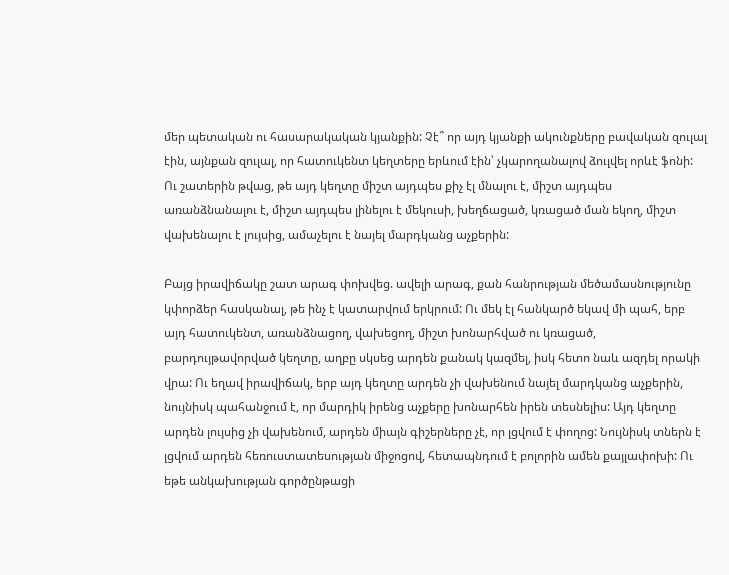մեր պետական ու հասարակական կյանքին: Չէ՞ որ այդ կյանքի ակունքները բավական զուլալ էին, այնքան զուլալ, որ հատուկենտ կեղտերը երևում էին՝ չկարողանալով ձուլվել որևէ ֆոնի: Ու շատերին թվաց, թե այդ կեղտը միշտ այդպես քիչ էլ մնալու է, միշտ այդպես առանձնանալու է, միշտ այդպես լինելու է մեկուսի, խեղճացած, կռացած ման եկող, միշտ վախենալու է լույսից, ամաչելու է նայել մարդկանց աչքերին:

Բայց իրավիճակը շատ արագ փոխվեց. ավելի արագ, քան հանրության մեծամասնությունը կփորձեր հասկանալ, թե ինչ է կատարվում երկրում: Ու մեկ էլ հանկարծ եկավ մի պահ, երբ այդ հատուկենտ, առանձնացող, վախեցող, միշտ խոնարհված ու կռացած, բարդույթավորված կեղտը, աղբը սկսեց արդեն քանակ կազմել, իսկ հետո նաև ազդել որակի վրա: Ու եղավ իրավիճակ, երբ այդ կեղտը արդեն չի վախենում նայել մարդկանց աչքերին, նույնիսկ պահանջում է, որ մարդիկ իրենց աչքերը խոնարհեն իրեն տեսնելիս: Այդ կեղտը արդեն լույսից չի վախենում, արդեն միայն գիշերները չէ, որ լցվում է փողոց: Նույնիսկ տներն է լցվում արդեն հեռուստատեսության միջոցով, հետապնդում է բոլորին ամեն քայլափոխի: Ու եթե անկախության գործընթացի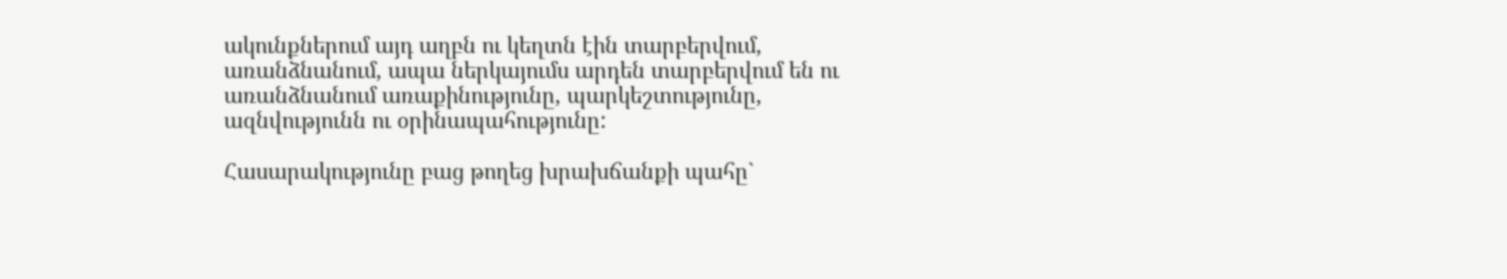ակունքներում այդ աղբն ու կեղտն էին տարբերվում, առանձնանում, ապա ներկայումս արդեն տարբերվում են ու առանձնանում առաքինությունը, պարկեշտությունը, ազնվությունն ու օրինապահությունը:

Հասարակությունը բաց թողեց խրախճանքի պահը`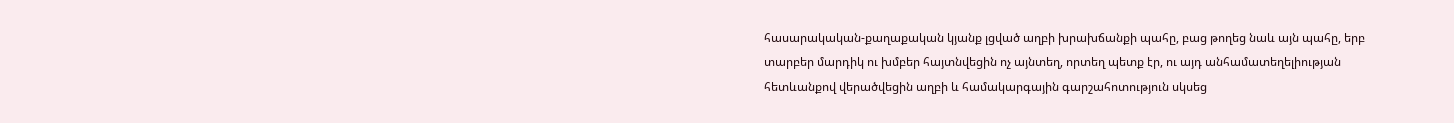հասարակական-քաղաքական կյանք լցված աղբի խրախճանքի պահը, բաց թողեց նաև այն պահը, երբ տարբեր մարդիկ ու խմբեր հայտնվեցին ոչ այնտեղ, որտեղ պետք էր, ու այդ անհամատեղելիության հետևանքով վերածվեցին աղբի և համակարգային գարշահոտություն սկսեց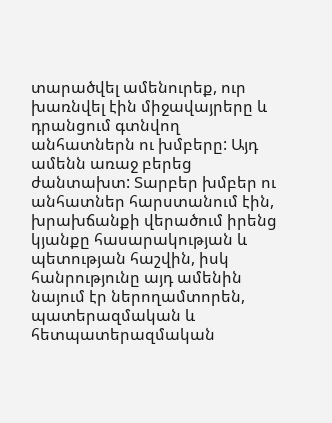տարածվել ամենուրեք, ուր խառնվել էին միջավայրերը և դրանցում գտնվող անհատներն ու խմբերը: Այդ ամենն առաջ բերեց ժանտախտ: Տարբեր խմբեր ու անհատներ հարստանում էին, խրախճանքի վերածում իրենց կյանքը հասարակության և պետության հաշվին, իսկ հանրությունը այդ ամենին նայում էր ներողամտորեն, պատերազմական և հետպատերազմական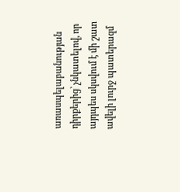առասպելաբանության դիրքերից՝ չնկատելով, որ այդպես սկսվում է մի շատ ավելի լուրջ պատերազմ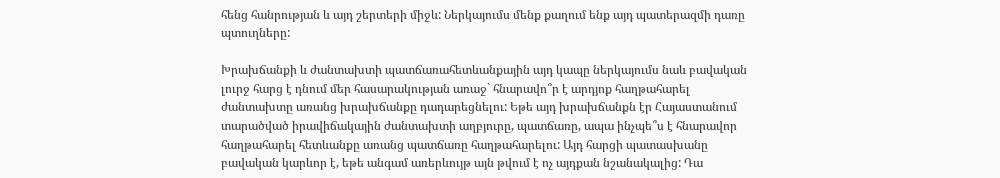հենց հանրության և այդ շերտերի միջև: Ներկայումս մենք քաղում ենք այդ պատերազմի դառը պտուղները:

Խրախճանքի և ժանտախտի պատճառահետևանքային այդ կապը ներկայումս նաև բավական լուրջ հարց է դնում մեր հասարակության առաջ` հնարավո՞ր է արդյոք հաղթահարել ժանտախտը առանց խրախճանքը դադարեցնելու: Եթե այդ խրախճանքն էր Հայաստանում տարածված իրավիճակային ժանտախտի աղբյուրը, պատճառը, ապա ինչպե՞ս է հնարավոր հաղթահարել հետևանքը առանց պատճառը հաղթահարելու: Այդ հարցի պատասխանը բավական կարևոր է, եթե անգամ առերևույթ այն թվում է ոչ այդքան նշանակալից: Դա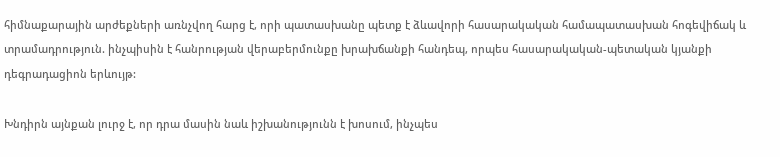հիմնաքարային արժեքների առնչվող հարց է, որի պատասխանը պետք է ձևավորի հասարակական համապատասխան հոգեվիճակ և տրամադրություն. ինչպիսին է հանրության վերաբերմունքը խրախճանքի հանդեպ, որպես հասարակական-պետական կյանքի դեգրադացիոն երևույթ:

Խնդիրն այնքան լուրջ է, որ դրա մասին նաև իշխանությունն է խոսում, ինչպես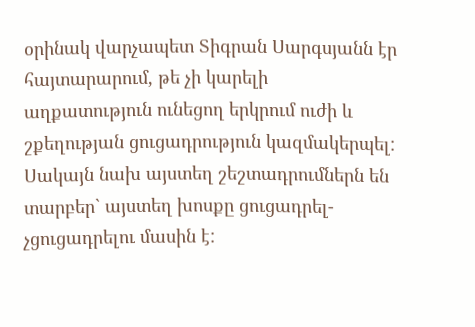օրինակ վարչապետ Տիգրան Սարգսյանն էր հայտարարում, թե չի կարելի աղքատություն ունեցող երկրում ուժի և շքեղության ցուցադրություն կազմակերպել: Սակայն նախ այստեղ շեշտադրումներն են տարբեր` այստեղ խոսքը ցուցադրել-չցուցադրելու մասին է: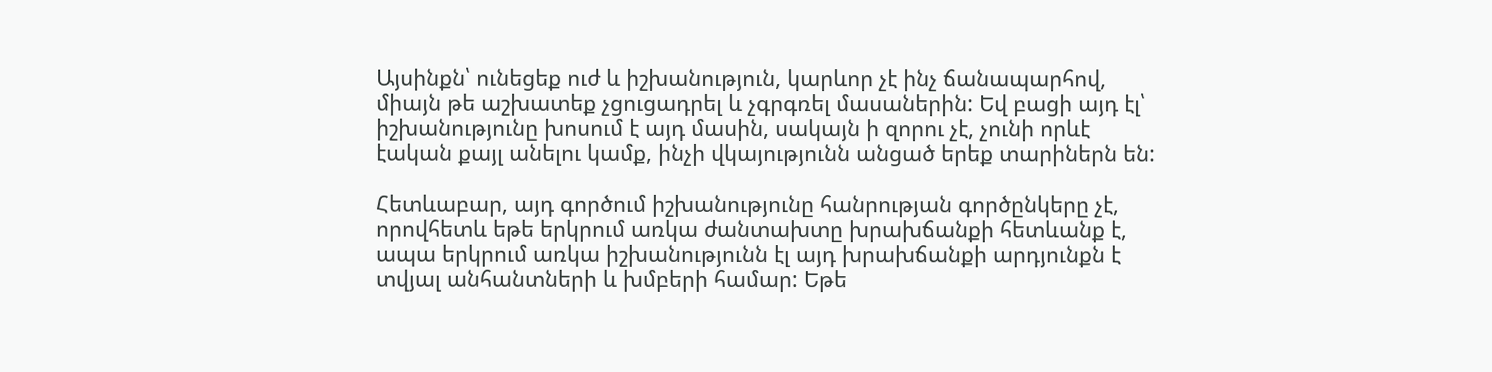Այսինքն՝ ունեցեք ուժ և իշխանություն, կարևոր չէ ինչ ճանապարհով, միայն թե աշխատեք չցուցադրել և չգրգռել մասաներին: Եվ բացի այդ էլ՝ իշխանությունը խոսում է այդ մասին, սակայն ի զորու չէ, չունի որևէ էական քայլ անելու կամք, ինչի վկայությունն անցած երեք տարիներն են:

Հետևաբար, այդ գործում իշխանությունը հանրության գործընկերը չէ, որովհետև եթե երկրում առկա ժանտախտը խրախճանքի հետևանք է, ապա երկրում առկա իշխանությունն էլ այդ խրախճանքի արդյունքն է տվյալ անհանտների և խմբերի համար: Եթե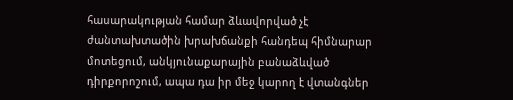հասարակության համար ձևավորված չէ ժանտախտածին խրախճանքի հանդեպ հիմնարար մոտեցում, անկյունաքարային բանաձևված դիրքորոշում, ապա դա իր մեջ կարող է վտանգներ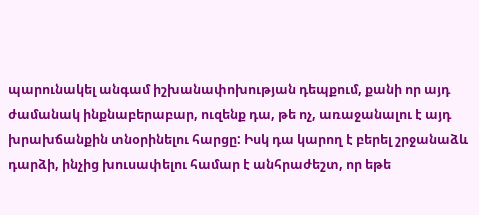պարունակել անգամ իշխանափոխության դեպքում, քանի որ այդ ժամանակ ինքնաբերաբար, ուզենք դա, թե ոչ, առաջանալու է այդ խրախճանքին տնօրինելու հարցը: Իսկ դա կարող է բերել շրջանաձև դարձի, ինչից խուսափելու համար է անհրաժեշտ, որ եթե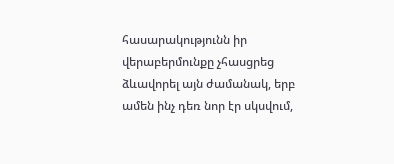հասարակությունն իր վերաբերմունքը չհասցրեց ձևավորել այն ժամանակ, երբ ամեն ինչ դեռ նոր էր սկսվում,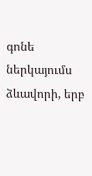գոնե ներկայումս ձևավորի, երբ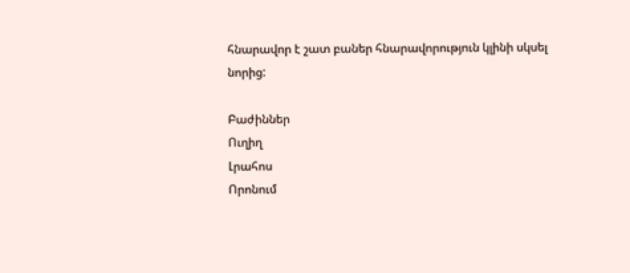հնարավոր է շատ բաներ հնարավորություն կլինի սկսել նորից:

Բաժիններ
Ուղիղ
Լրահոս
Որոնում